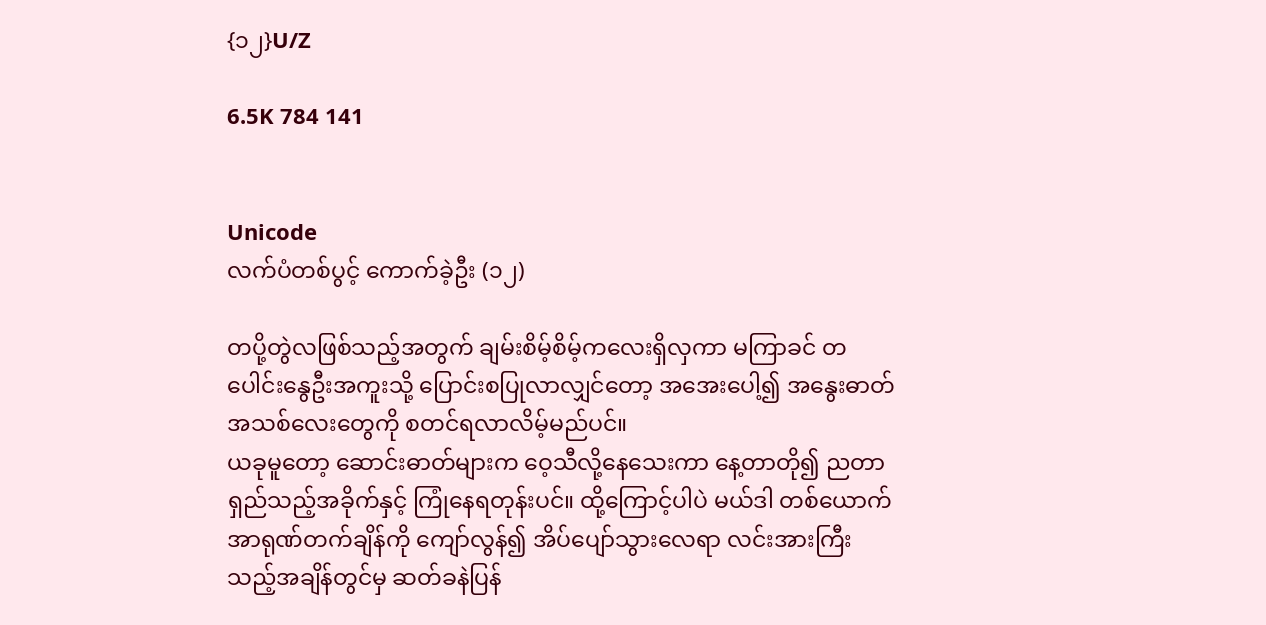{၁၂}U/Z

6.5K 784 141


Unicode
လက်ပံတစ်ပွင့် ကောက်ခဲ့ဦး (၁၂)

တပို့တွဲလဖြစ်သည့်အတွက် ချမ်းစိမ့်စိမ့်ကလေးရှိလှကာ မကြာခင် တပေါင်းနွေဦးအကူးသို့ ပြောင်းစပြုလာလျှင်တော့ အအေးပေါ့၍ အနွေးဓာတ်အသစ်လေးတွေကို စတင်ရလာလိမ့်မည်ပင်။
ယခုမူတော့ ဆောင်းဓာတ်များက ဝေ့သီလို့နေသေးကာ နေ့တာတို၍ ညတာရှည်သည့်အခိုက်နှင့် ကြုံနေရတုန်းပင်။ ထို့ကြောင့်ပါပဲ မယ်ဒါ တစ်ယောက် အာရုဏ်တက်ချိန်ကို ကျော်လွန်၍ အိပ်ပျော်သွားလေရာ လင်းအားကြီးသည့်အချိန်တွင်မှ ဆတ်ခနဲပြန်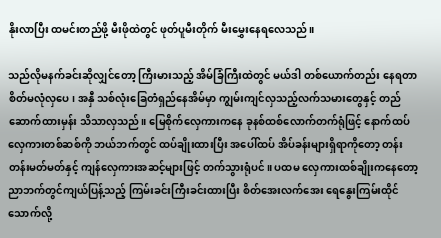နိုးလာပြီး ထမင်းတည်ဖို့ မီးဖိုထဲတွင် ဖုတ်ပူမီးတိုက် မီးမွှေးနေရလေသည်။

သည်လိုမနက်ခင်းဆိုလျှင်တော့ ကြီးမားသည့် အိမ်ခြံကြီးထဲတွင် မယ်ဒါ တစ်ယောက်တည်း နေရတာ စိတ်မလုံလှပေ၊ အနှီ သစ်လုံးခြေတံရှည်နေအိမ်မှာ ကျွမ်းကျင်လှသည့်လက်သမားတွေနှင့် တည်ဆောက်ထားမှန်း သိသာလှသည်။ မြေစိုက်လှေကားကနေ ခုနစ်ထစ်လောက်တက်ရုံဖြင့် နောက်ထပ်လှေကားတစ်ဆစ်ကို ဘယ်ဘက်တွင် ထပ်ချိုးထားပြီး အပေါ်ထပ် အိပ်ခန်းများရှိရာကိုတော့ တန်းတန်းမတ်မတ်နှင့် ကျန်လှေကားအဆင့်များဖြင့် တက်သွားရုံပင်။ ပထမ လှေကားထစ်ချိုးကနေတော့ ညာဘက်တွင်ကျယ်ပြန့်သည့် ကြမ်းခင်းကြီးခင်းထားပြီး စိတ်အေးလက်အေး ရေနွေးကြမ်းထိုင်သောက်လို့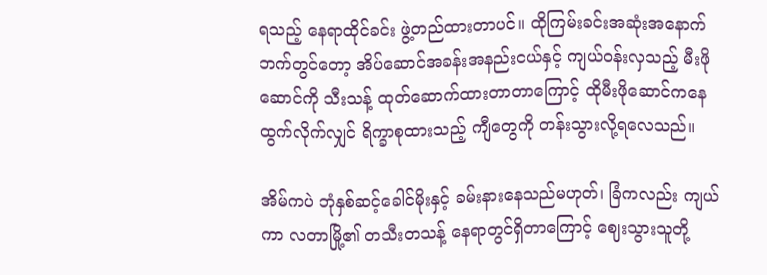ရသည့် နေရာထိုင်ခင်း ဖွဲ့တည်ထားတာပင်။ ထိုကြမ်းခင်းအဆုံးအနောက်ဘက်တွင်တော့ အိပ်ဆောင်အခန်းအနည်းငယ်နှင့် ကျယ်ဝန်းလှသည့် မီးဖိုဆောင်ကို သီးသန့် ထုတ်ဆောက်ထားတာတာကြောင့် ထိုမီးဖိုဆောင်ကနေ ထွက်လိုက်လျှင် ရိက္ခာစုထားသည့် ကျီတွေကို တန်းသွားလို့ရလေသည်။

အိမ်ကပဲ ဘုံနှစ်ဆင့်ခေါင်မိုးနှင့် ခမ်းနားနေသည်မဟုတ်၊ ခြံကလည်း ကျယ်ကာ လတာမြို့၏ တသီးတသန့် နေရာတွင်ရှိတာကြောင့် ဈေးသွားသူတို့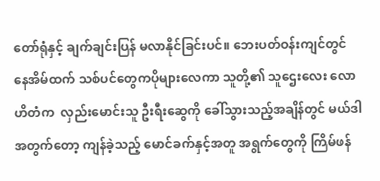တော်ရုံနှင့် ချက်ချင်းပြန် မလာနိုင်ခြင်းပင်။ ဘေးပတ်ဝန်းကျင်တွင် နေအိမ်ထက် သစ်ပင်တွေကပိုများလေကာ သူတို့၏ သူဌေးလေး လောဟိတံက  လှည်းမောင်းသူ ဦးရီးဆွေကို ခေါ်သွားသည့်အချိန်တွင် မယ်ဒါအတွက်တော့ ကျန်ခဲ့သည့် မောင်ခက်နှင့်အတူ အရွက်တွေကို ကြိမ်ဖန်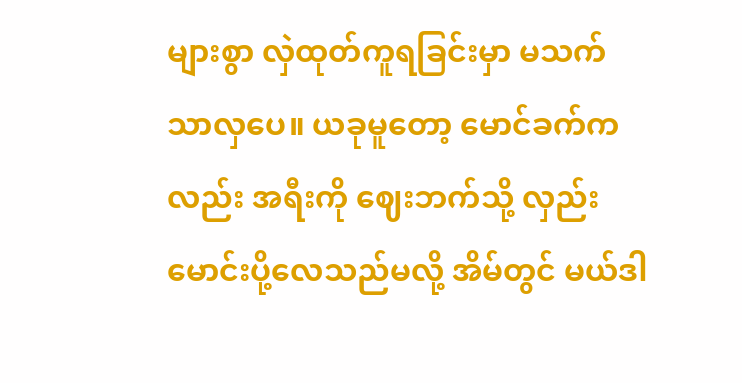များစွာ လှဲထုတ်ကူရခြင်းမှာ မသက်သာလှပေ။ ယခုမူတော့ မောင်ခက်ကလည်း အရီးကို ဈေးဘက်သို့ လှည်းမောင်းပို့လေသည်မလို့ အိမ်တွင် မယ်ဒါ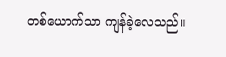တစ်ယောက်သာ ကျန်ခဲ့လေသည်။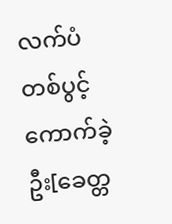လက်ပံတစ်ပွင့် ကောက်ခဲ့ဦး[ခေတ္တ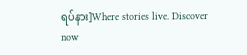ရပ်နား]Where stories live. Discover now